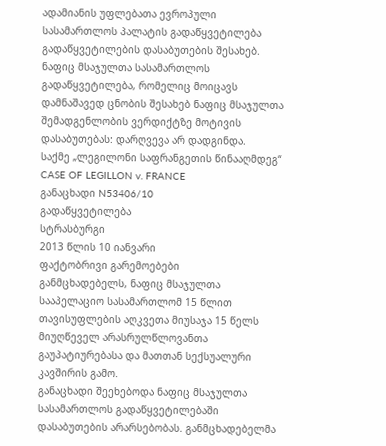ადამიანის უფლებათა ევროპული სასამართლოს პალატის გადაწყვეტილება გადაწყვეტილების დასაბუთების შესახებ.
ნაფიც მსაჯულთა სასამართლოს გადაწყვეტილება, რომელიც მოიცავს დამნაშავედ ცნობის შესახებ ნაფიც მსაჯულთა შემადგენლობის ვერდიქტზე მოტივის დასაბუთებას: დარღვევა არ დადგინდა.
საქმე „ლეგილონი საფრანგეთის წინააღმდეგ“
CASE OF LEGILLON v. FRANCE
განაცხადი N53406/10
გადაწყვეტილება
სტრასბურგი
2013 წლის 10 იანვარი
ფაქტობრივი გარემოებები
განმცხადებელს, ნაფიც მსაჯულთა სააპელაციო სასამართლომ 15 წლით თავისუფლების აღკვეთა მიუსაჯა 15 წელს მიუღწეველ არასრულწლოვანთა გაუპატიურებასა და მათთან სექსუალური კავშირის გამო.
განაცხადი შეეხებოდა ნაფიც მსაჯულთა სასამართლოს გადაწყვეტილებაში დასაბუთების არარსებობას. განმცხადებელმა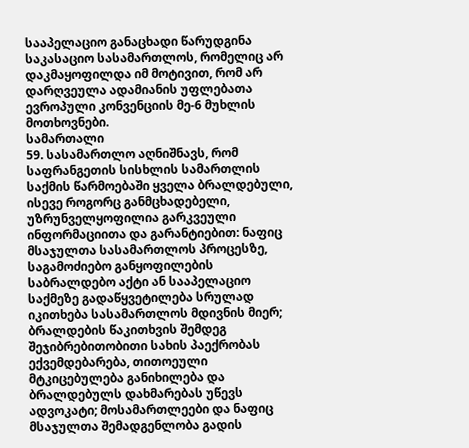სააპელაციო განაცხადი წარუდგინა საკასაციო სასამართლოს, რომელიც არ დაკმაყოფილდა იმ მოტივით, რომ არ დარღვეულა ადამიანის უფლებათა ევროპული კონვენციის მე-6 მუხლის მოთხოვნები.
სამართალი
59. სასამართლო აღნიშნავს, რომ საფრანგეთის სისხლის სამართლის საქმის წარმოებაში ყველა ბრალდებული, ისევე როგორც განმცხადებელი, უზრუნველყოფილია გარკვეული ინფორმაციითა და გარანტიებით: ნაფიც მსაჯულთა სასამართლოს პროცესზე, საგამოძიებო განყოფილების საბრალდებო აქტი ან სააპელაციო საქმეზე გადაწყვეტილება სრულად იკითხება სასამართლოს მდივნის მიერ; ბრალდების წაკითხვის შემდეგ შეჯიბრებითობითი სახის პაექრობას ექვემდებარება, თითოეული მტკიცებულება განიხილება და ბრალდებულს დახმარებას უწევს ადვოკატი; მოსამართლეები და ნაფიც მსაჯულთა შემადგენლობა გადის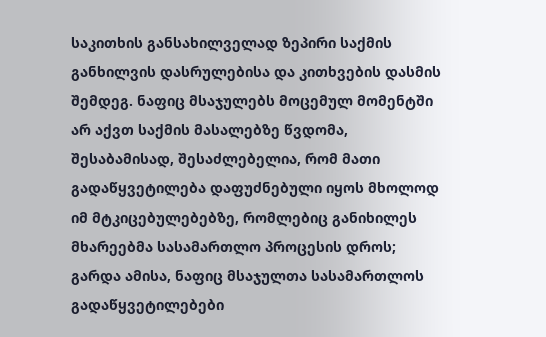საკითხის განსახილველად ზეპირი საქმის განხილვის დასრულებისა და კითხვების დასმის შემდეგ. ნაფიც მსაჯულებს მოცემულ მომენტში არ აქვთ საქმის მასალებზე წვდომა, შესაბამისად, შესაძლებელია, რომ მათი გადაწყვეტილება დაფუძნებული იყოს მხოლოდ იმ მტკიცებულებებზე, რომლებიც განიხილეს მხარეებმა სასამართლო პროცესის დროს; გარდა ამისა, ნაფიც მსაჯულთა სასამართლოს გადაწყვეტილებები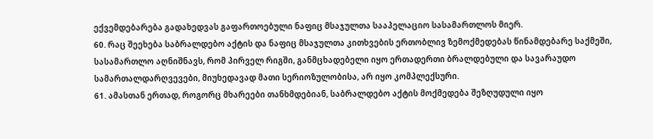ექვემდებარება გადახედვას გაფართოებული ნაფიც მსაჯულთა სააპელაციო სასამართლოს მიერ.
60. რაც შეეხება საბრალდებო აქტის და ნაფიც მსაჯულთა კითხვების ერთობლივ ზემოქმედებას წინამდებარე საქმეში, სასამართლო აღნიშნავს, რომ პირველ რიგში, განმცხადებელი იყო ერთადერთი ბრალდებული და სავარაუდო სამართალდარღვევები, მიუხედავად მათი სერიოზულობისა, არ იყო კომპლექსური.
61. ამასთან ერთად, როგორც მხარეები თანხმდებიან, საბრალდებო აქტის მოქმედება შეზღუდული იყო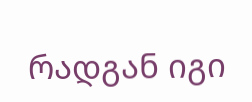რადგან იგი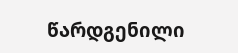წარდგენილი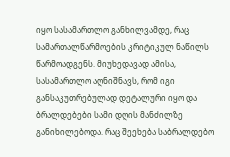იყო სასამართლო განხილვამდე, რაც სამართალწარმოების კრიტიკულ ნაწილს წარმოადგენს. მიუხედავად ამისა, სასამართლო აღნიშნავს, რომ იგი განსაკუთრებულად დეტალური იყო და ბრალდებები სამი დღის მანძილზე განიხილებოდა. რაც შეეხება საბრალდებო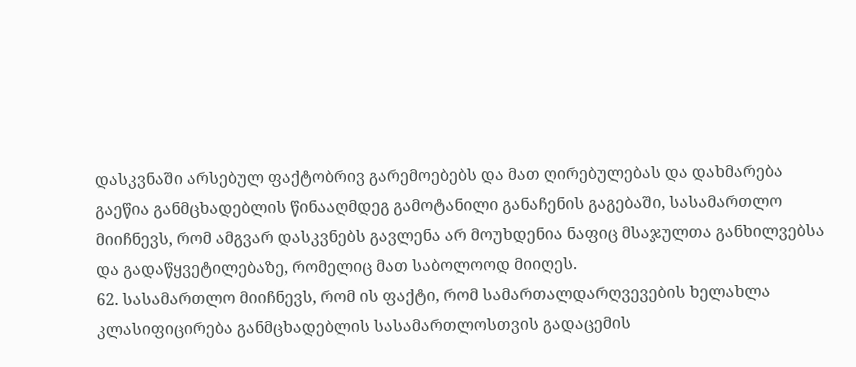დასკვნაში არსებულ ფაქტობრივ გარემოებებს და მათ ღირებულებას და დახმარება გაეწია განმცხადებლის წინააღმდეგ გამოტანილი განაჩენის გაგებაში, სასამართლო მიიჩნევს, რომ ამგვარ დასკვნებს გავლენა არ მოუხდენია ნაფიც მსაჯულთა განხილვებსა და გადაწყვეტილებაზე, რომელიც მათ საბოლოოდ მიიღეს.
62. სასამართლო მიიჩნევს, რომ ის ფაქტი, რომ სამართალდარღვევების ხელახლა კლასიფიცირება განმცხადებლის სასამართლოსთვის გადაცემის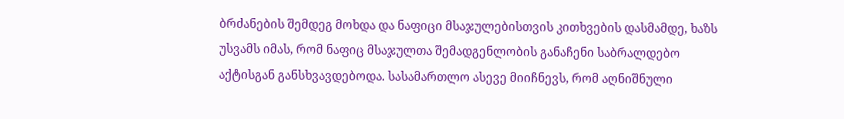ბრძანების შემდეგ მოხდა და ნაფიცი მსაჯულებისთვის კითხვების დასმამდე, ხაზს უსვამს იმას, რომ ნაფიც მსაჯულთა შემადგენლობის განაჩენი საბრალდებო აქტისგან განსხვავდებოდა. სასამართლო ასევე მიიჩნევს, რომ აღნიშნული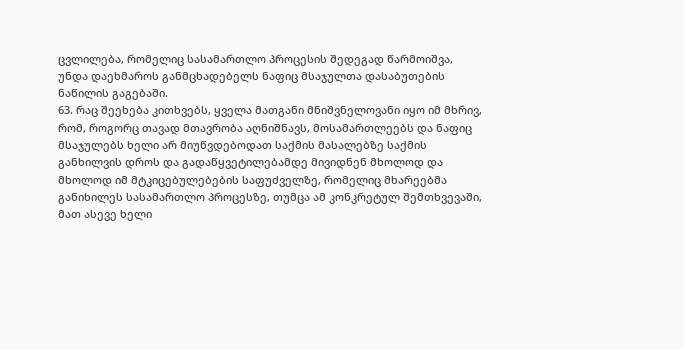ცვლილება, რომელიც სასამართლო პროცესის შედეგად წარმოიშვა, უნდა დაეხმაროს განმცხადებელს ნაფიც მსაჯულთა დასაბუთების ნაწილის გაგებაში.
63. რაც შეეხება კითხვებს, ყველა მათგანი მნიშვნელოვანი იყო იმ მხრივ, რომ, როგორც თავად მთავრობა აღნიშნავს, მოსამართლეებს და ნაფიც მსაჯულებს ხელი არ მიუწვდებოდათ საქმის მასალებზე საქმის განხილვის დროს და გადაწყვეტილებამდე მივიდნენ მხოლოდ და მხოლოდ იმ მტკიცებულებების საფუძველზე, რომელიც მხარეებმა განიხილეს სასამართლო პროცესზე, თუმცა ამ კონკრეტულ შემთხვევაში, მათ ასევე ხელი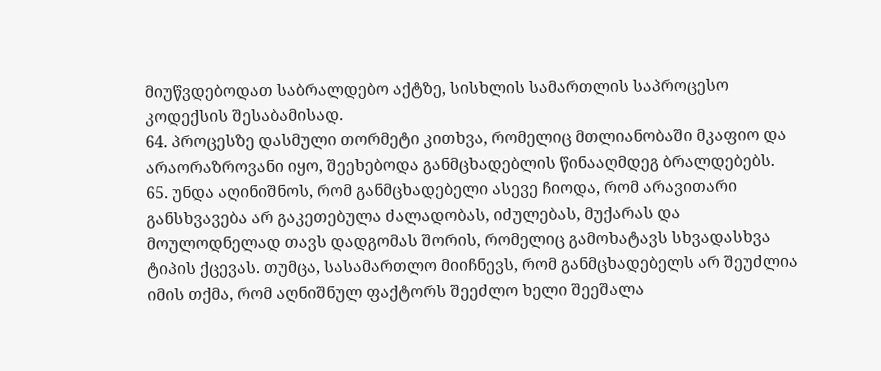მიუწვდებოდათ საბრალდებო აქტზე, სისხლის სამართლის საპროცესო კოდექსის შესაბამისად.
64. პროცესზე დასმული თორმეტი კითხვა, რომელიც მთლიანობაში მკაფიო და არაორაზროვანი იყო, შეეხებოდა განმცხადებლის წინააღმდეგ ბრალდებებს.
65. უნდა აღინიშნოს, რომ განმცხადებელი ასევე ჩიოდა, რომ არავითარი განსხვავება არ გაკეთებულა ძალადობას, იძულებას, მუქარას და მოულოდნელად თავს დადგომას შორის, რომელიც გამოხატავს სხვადასხვა ტიპის ქცევას. თუმცა, სასამართლო მიიჩნევს, რომ განმცხადებელს არ შეუძლია იმის თქმა, რომ აღნიშნულ ფაქტორს შეეძლო ხელი შეეშალა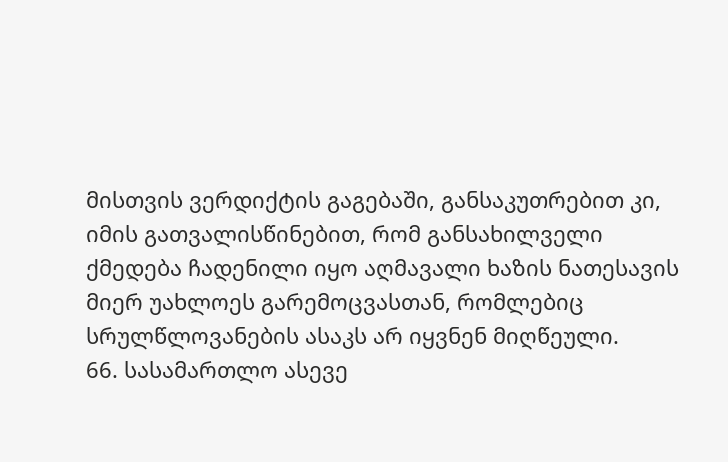მისთვის ვერდიქტის გაგებაში, განსაკუთრებით კი, იმის გათვალისწინებით, რომ განსახილველი ქმედება ჩადენილი იყო აღმავალი ხაზის ნათესავის მიერ უახლოეს გარემოცვასთან, რომლებიც სრულწლოვანების ასაკს არ იყვნენ მიღწეული.
66. სასამართლო ასევე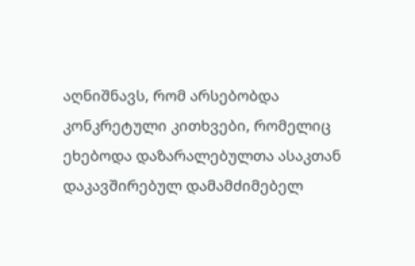აღნიშნავს, რომ არსებობდა კონკრეტული კითხვები, რომელიც ეხებოდა დაზარალებულთა ასაკთან დაკავშირებულ დამამძიმებელ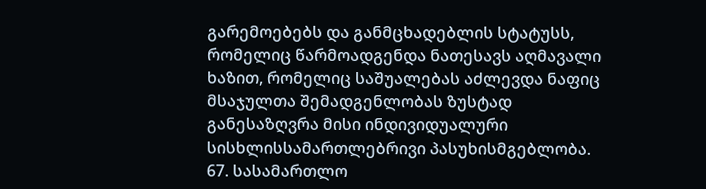გარემოებებს და განმცხადებლის სტატუსს, რომელიც წარმოადგენდა ნათესავს აღმავალი ხაზით, რომელიც საშუალებას აძლევდა ნაფიც მსაჯულთა შემადგენლობას ზუსტად განესაზღვრა მისი ინდივიდუალური სისხლისსამართლებრივი პასუხისმგებლობა.
67. სასამართლო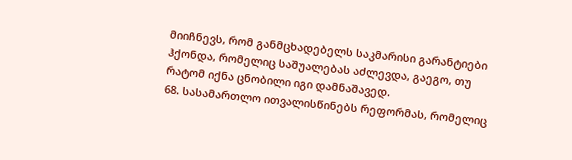მიიჩნევს, რომ განმცხადებელს საკმარისი გარანტიები ჰქონდა, რომელიც საშუალებას აძლევდა, გაეგო, თუ რატომ იქნა ცნობილი იგი დამნაშავედ.
68. სასამართლო ითვალისწინებს რეფორმას, რომელიც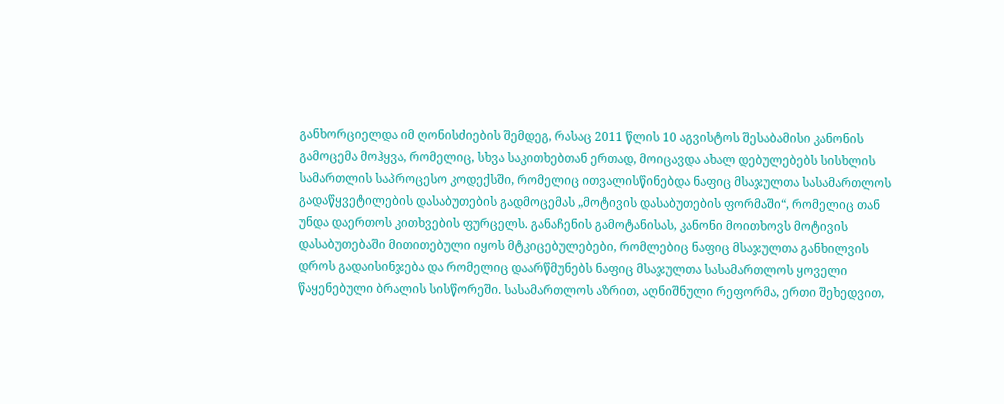განხორციელდა იმ ღონისძიების შემდეგ, რასაც 2011 წლის 10 აგვისტოს შესაბამისი კანონის გამოცემა მოჰყვა, რომელიც, სხვა საკითხებთან ერთად, მოიცავდა ახალ დებულებებს სისხლის სამართლის საპროცესო კოდექსში, რომელიც ითვალისწინებდა ნაფიც მსაჯულთა სასამართლოს გადაწყვეტილების დასაბუთების გადმოცემას „მოტივის დასაბუთების ფორმაში“, რომელიც თან უნდა დაერთოს კითხვების ფურცელს. განაჩენის გამოტანისას, კანონი მოითხოვს მოტივის დასაბუთებაში მითითებული იყოს მტკიცებულებები, რომლებიც ნაფიც მსაჯულთა განხილვის დროს გადაისინჯება და რომელიც დაარწმუნებს ნაფიც მსაჯულთა სასამართლოს ყოველი წაყენებული ბრალის სისწორეში. სასამართლოს აზრით, აღნიშნული რეფორმა, ერთი შეხედვით,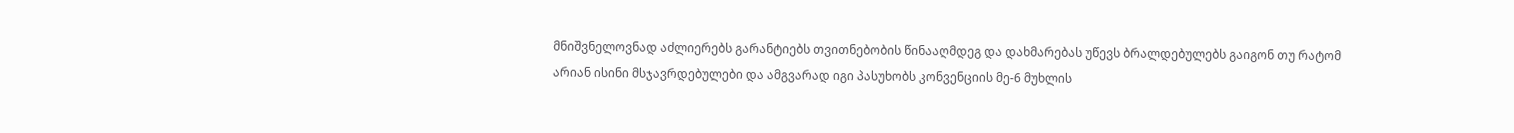მნიშვნელოვნად აძლიერებს გარანტიებს თვითნებობის წინააღმდეგ და დახმარებას უწევს ბრალდებულებს გაიგონ თუ რატომ არიან ისინი მსჯავრდებულები და ამგვარად იგი პასუხობს კონვენციის მე-6 მუხლის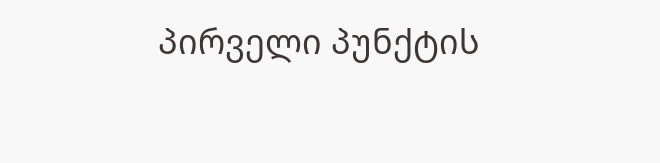პირველი პუნქტის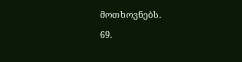მოთხოვნებს.
69.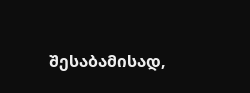შესაბამისად,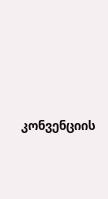კონვენციის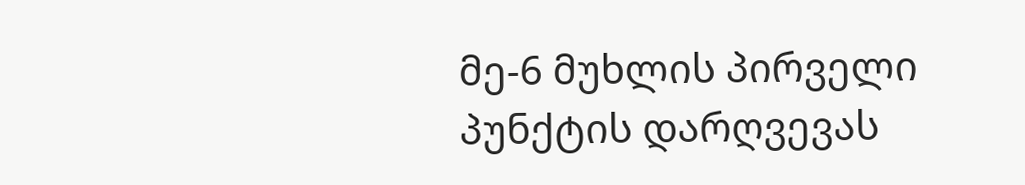მე-6 მუხლის პირველი პუნქტის დარღვევას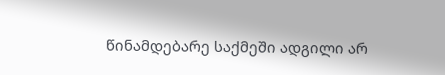წინამდებარე საქმეში ადგილი არ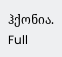ჰქონია.
Full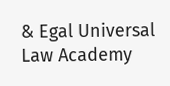& Egal Universal Law Academy